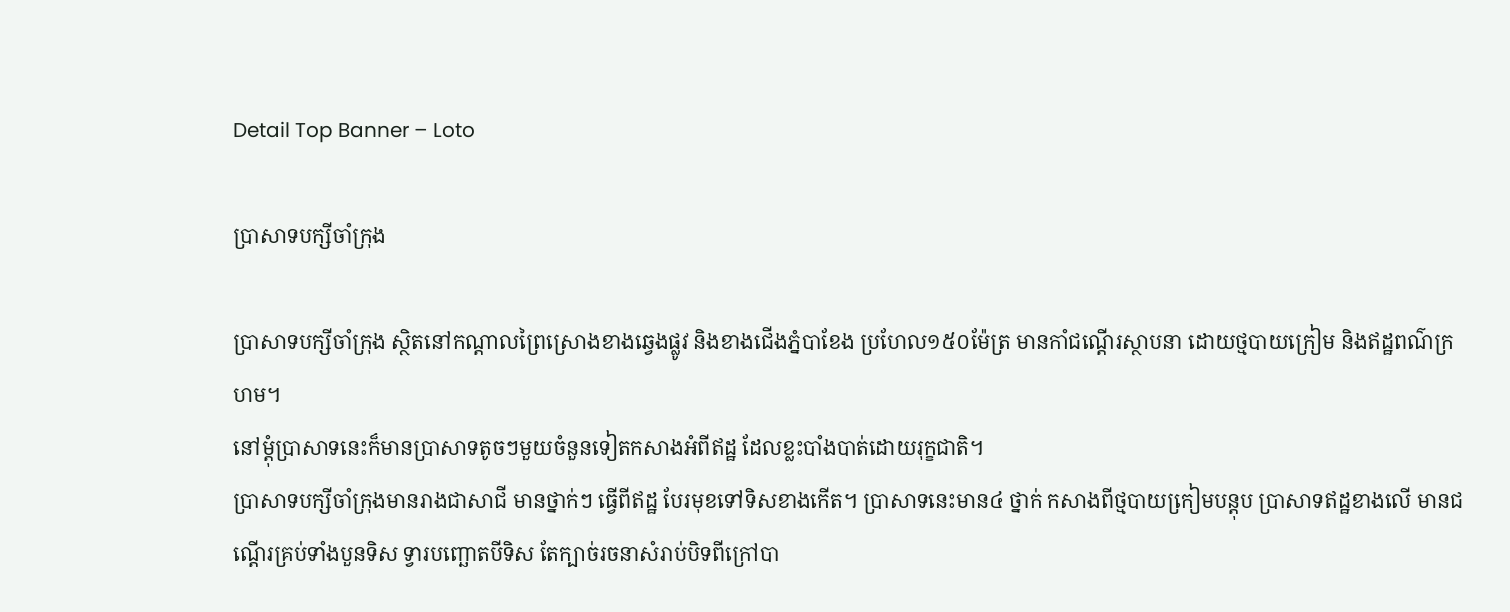Detail Top Banner – Loto

ប្រាសាទបក្សីចាំក្រុង

ប្រាសាទបក្សីចាំក្រុង ស្ថិតនៅកណ្តាលព្រៃស្រោងខាងឆេ្វងផ្លូវ និងខាងជើងភ្នំបាខែង ប្រហែល១៥០ម៉ែត្រ មានកាំជណ្តើរស្ថាបនា ដោយថ្មបាយក្រៀម និងឥដ្ឋពណ៌‌ក្រហម។
នៅម្តុំប្រាសាទនេះក៏មានប្រាសាទតូចៗមួយចំនួនទៀតកសាងអំពីឥដ្ឋ ដែលខ្លះបាំងបាត់ដោយរុក្ខជាតិ។
ប្រាសាទបក្សីចាំក្រុងមានរាងជាសាជី មានថ្នាក់ៗ ធ្វើពីឥដ្ឋ បែរមុខទៅទិសខាងកើត។ ប្រាសាទនេះមាន៤ ថ្នាក់ កសាងពីថ្មបាយកៀ្រមបន្តុប ប្រាសាទឥដ្ឋខាងលើ មានជណ្តើរគ្រប់ទាំងបួនទិស ទ្វារបញ្ឆោតបីទិស តែក្បាច់រចនាសំរាប់បិទពីក្រៅបា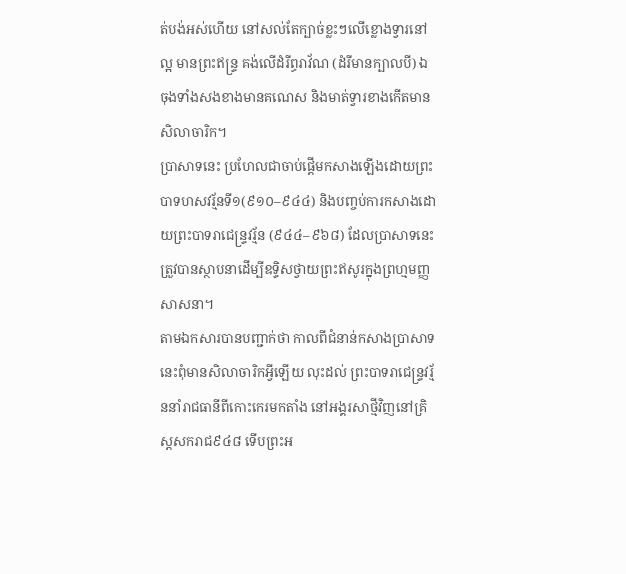ត់បង់អស់ហើយ នៅសល់តែក្បាច់ខ្លះៗលើខ្លោងទ្វារនៅល្អ មានព្រះឥន្រ្ទ គង់លើដំរីព្ធរាវ័ណ (ដំរីមានក្បាលបី) ឯចុងទាំងសងខាងមានគណេស និងមាត់ទ្វារខាងកើតមានសិលាចារិក។
ប្រាសាទនេះ ប្រហែលជាចាប់ផ្តើមកសាងឡើងដោយព្រះបាទហសវរ្ម័នទី១(៩១០–៩៤៤) និងបញ្ចប់ការកសាងដោយព្រះបាទរាជេន្រ្ទវរ្ម័ន (៩៤៤–៩៦៨) ដែលប្រាសាទនេះត្រួវបានស្ថាបនាដើម្បីឧទ្ទិសថ្វាយព្រះឥសូរក្នុងព្រហ្មមញ្ញសាសនា។
តាមឯកសារបានបញ្ជាក់ថា កាលពីជំនាន់កសាងប្រាសាទនេះពុំមានសិលាចារិកអ្វីឡើយ លុះដល់ ព្រះបាទរាជេន្រ្ទវរ្ម័ននាំរាជធានីពីកោះកេរមកតាំង នៅអង្គរសាថ្មីវិញនៅគ្រិស្តសករាជ៩៤៨ ទើបព្រះអ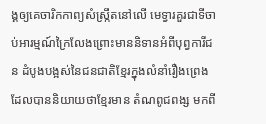ង្គឲ្យគេចារិកកាព្យសំស្រ្កឹតនៅលើ មេទ្វារគួរជាទីចាប់អារម្មណ៍ក្រៃលែងព្រោះមាននិទានអំពីបុព្វការីជន ដំបូងបង្អស់នៃជនជាតិខែ្មរក្នុងលំនាំរឿងព្រេងដែលបាននិយាយថាខែ្មរមាន តំណពូជពង្ស មកពី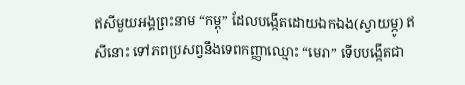ឥសីមួយអង្គព្រះនាម “កម្ពុ” ដែលបង្កើតដោយឯកឯង(ស្វាយម្ភូ) ឥសីនោះ ទៅភពប្រសព្វនឹងទេពកញ្ញាឈ្មោះ “មេរា” ទើបបង្កើតជា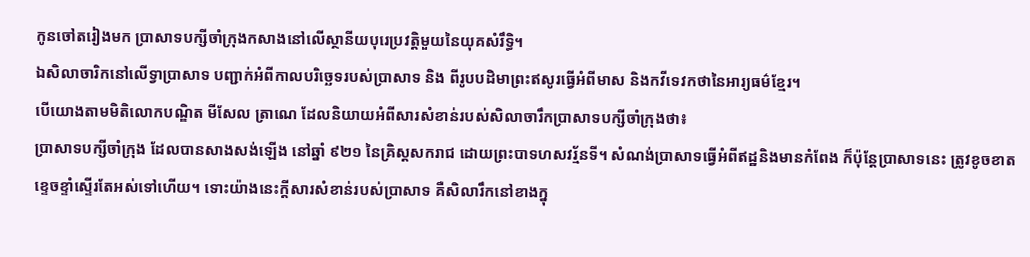កូនចៅតរៀងមក ប្រាសាទបក្សីចាំក្រុងកសាងនៅលើស្ថានីយបុរេប្រវត្តិមួយនៃយុគសំរឹទិ្ធ។
ឯសិលាចារិកនៅលើទ្វាប្រាសាទ បញ្ជាក់អំពីកាលបរិច្ឆេទរបស់ប្រាសាទ និង ពីរូបបដិមាព្រះឥសូរធ្វើអំពីមាស និងកវីទេវកថានៃអារ្យធម៌ខ្មែរ។
បើយោងតាមមិតិលោកបណ្ឌិត មីសែល ត្រាណេ ដែលនិយាយអំពីសារសំខាន់របស់សិលាចារឹកប្រាសាទបក្សីចាំក្រុងថា៖
ប្រាសាទបក្សីចាំក្រុង ដែលបានសាងសង់ឡើង នៅឆ្នាំ ៩២១ នៃគ្រិស្តសករាជ ដោយព្រះបាទហសវរ្ម័នទី។ សំណង់ប្រាសាទធ្វើអំពីឥដ្ឋនិងមានកំពែង ក៏ប៉ុន្តែប្រាសាទនេះ ត្រូវខូចខាតខ្ទេចខ្ទាំស្ទើរតែអស់ទៅហើយ។ ទោះយ៉ាងនេះក្តីសារសំខាន់របស់ប្រាសាទ គឺសិលារឹកនៅខាងក្នុ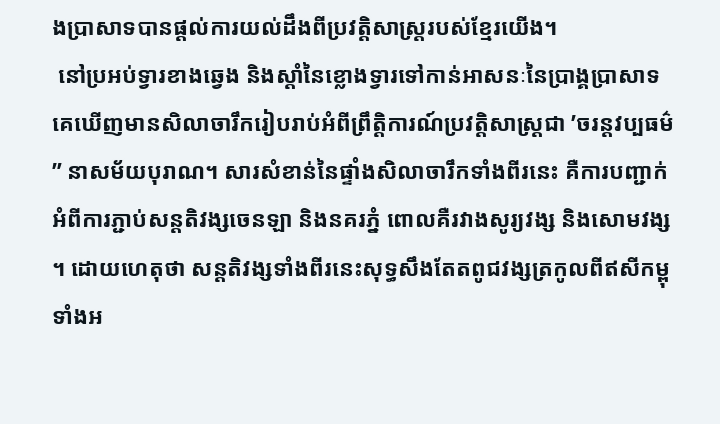ងប្រាសាទបានផ្តល់ការយល់ដឹងពីប្រវត្តិសាស្ត្ររបស់ខ្មែរយើង។
 នៅប្រអប់ទ្វារខាងឆ្វេង និងស្តាំនៃខ្លោងទ្វារទៅកាន់អាសនៈនៃប្រាង្គប្រាសាទ គេឃើញមានសិលាចារឹករៀបរាប់អំពីព្រឹត្តិការណ៍ប្រវត្តិសាស្ត្រជា ’ចរន្តវប្បធម៌” នាសម័យបុរាណ។ សារសំខាន់នៃផ្ទាំងសិលាចារឹកទាំងពីរនេះ គឺការបញ្ជាក់អំពីការភ្ជាប់សន្តតិវង្សចេនឡា និងនគរភ្នំ ពោលគឺរវាងសូរ្យវង្ស និងសោមវង្ស។ ដោយហេតុថា សន្តតិវង្សទាំងពីរនេះសុទ្ធសឹងតែតពូជវង្សត្រកូលពីឥសីកម្ពុទាំងអ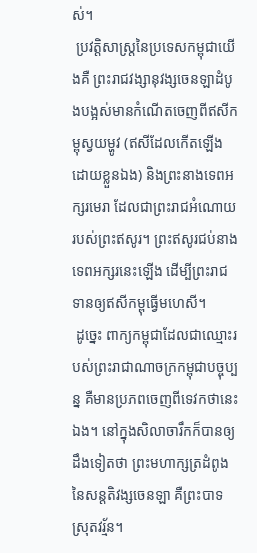ស់។
 ប្រវត្តិសាស្ត្រនៃប្រទេសកម្ពុជាយើងគឺ ព្រះរាជវង្សានុវង្សចេនឡាដំបូងបង្អស់មានកំណើតចេញពីឥសីកម្ពុស្វយម្ហូវ (ឥសីដែលកើតឡើងដោយខ្លួនឯង) និងព្រះនាងទេពអក្សរមេរា ដែលជាព្រះរាជអំណោយរបស់ព្រះឥសូរ។ ព្រះឥសូរជប់នាងទេពអក្សរនេះឡើង ដើម្បីព្រះរាជទានឲ្យឥសីកម្ពុធ្វើមហេសី។
 ដូច្នេះ ពាក្យកម្ពុជាដែលជាឈ្មោះរបស់ព្រះរាជាណាចក្រកម្ពុជាបច្ចុប្បន្ន គឺមានប្រភពចេញពីទេវកថានេះឯង។ នៅក្នុងសិលាចារឹកក៏បានឲ្យដឹងទៀតថា ព្រះមហាក្សត្រដំពូងនៃសន្តតិវង្សចេនឡា គឺព្រះបាទស្រុតវរ្ម័ន។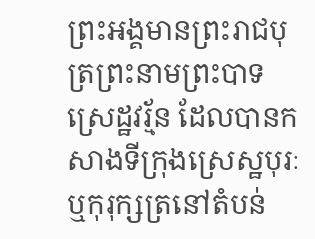ព្រះអង្គមានព្រះរាជបុត្រព្រះនាមព្រះបាទស្រេដ្ឋវរ្ម័ន ដែលបានកសាងទីក្រុងស្រេស្ឋបុរៈ ឬកុរុក្សត្រនៅតំបន់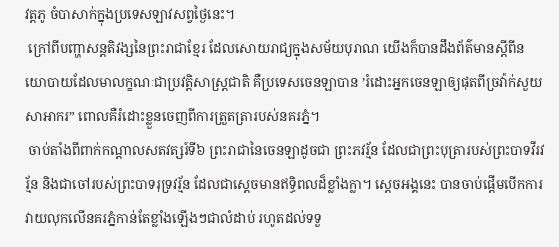វត្តភូ ចំបាសាក់ក្នុងប្រទេសឡាវសព្វថ្ងៃនេះ។
 ក្រៅពីបញ្ហាសន្តតិវង្សនៃព្រះរាជាខ្មែរ ដែលសោយរាជ្យក្នុងសម័យបុរាណ យើងក៏បានដឹងព័ត៌មានស្តីពីនយោបាយដែលមាលក្ខណៈជាប្រវត្តិសាស្ត្រជាតិ គឺប្រទេសចេនឡាបាន ’រំដោះអ្នកចេនឡាឲ្យផុតពីច្រវ៉ាក់សួយសាអាករ” ពោលគឺរំដោះខ្លួនចេញពីការត្រួតត្រារបស់នគរភ្នំ។
 ចាប់តាំងពីពាក់កណ្តាលសតវត្សរ៍ទី៦ ព្រះរាជានៃចេនឡាដូចជា ព្រះភវរ្ម័ន ដែលជាព្រះបុត្រារបស់ព្រះបាទវីរវរ្ម័ន និងជាចៅរបស់ព្រះបាទរុទ្រវរ្ម័ន ដែលជាស្តេចមានឥទ្ធិពលដ៏ខ្លាំងក្លា។ ស្តេចអង្គនេះ បានចាប់ផ្តើមបើកការវាយលុកលើនគរភ្នំកាន់តែខ្លាំងឡើងៗជាលំដាប់ រហូតដល់ទទួ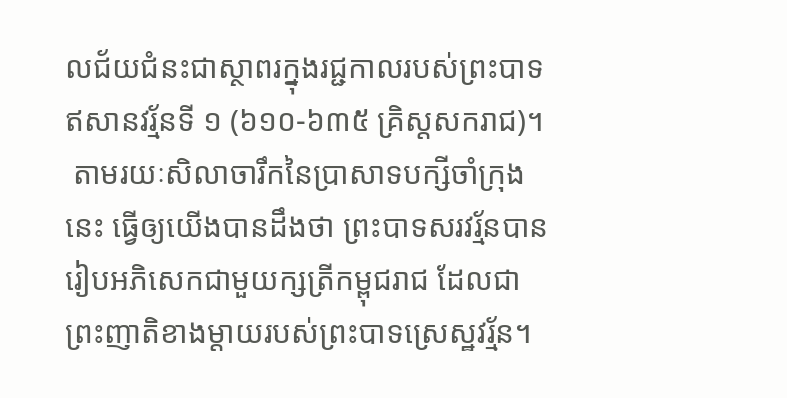លជ័យជំនះជាស្ថាពរក្នុងរជ្ជកាលរបស់ព្រះបាទឥសានវរ្ម័នទី ១ (៦១០-៦៣៥ គ្រិស្តសករាជ)។
 តាមរយៈសិលាចារឹកនៃប្រាសាទបក្សីចាំក្រុងនេះ ធ្វើឲ្យយើងបានដឹងថា ព្រះបាទសរវរ្ម័នបានរៀបអភិសេកជាមួយក្សត្រីកម្ពុជរាជ ដែលជាព្រះញាតិខាងម្តាយរបស់ព្រះបាទស្រេស្ឋវរ្ម័ន។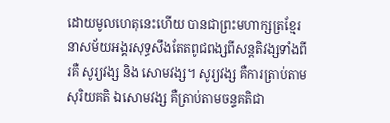ដោយមូលហេតុនេះហើយ បានជាព្រះមហាក្សត្រខ្មែរនាសម័យអង្គរសុទ្ធសឹងតែតពូជពង្សពីសន្តតិវង្សទាំងពីរគឺ សូរ្យវង្ស និង សោមវង្ស។ សូរ្យវង្ស គឺការត្រាប់តាមសុរិយគតិ ឯសោមវង្ស គឺត្រាប់តាមចន្ទគតិជា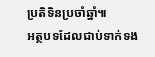ប្រតិទិនប្រចាំឆ្នាំ៕
អត្ថបទដែលជាប់ទាក់ទង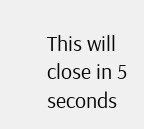This will close in 5 seconds